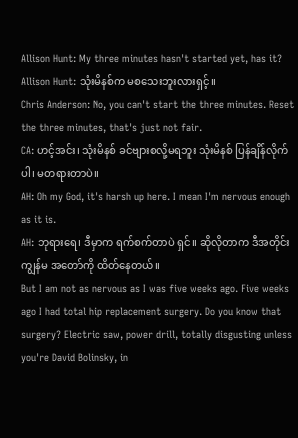Allison Hunt: My three minutes hasn't started yet, has it?
Allison Hunt: သုံးမိနစ်က မစသေးဘူးလားရှင့်။
Chris Anderson: No, you can't start the three minutes. Reset the three minutes, that's just not fair.
CA: ဟင့်အင်း၊ သုံးမိနစ် ခင်ဗျားစလို့မရဘူး သုံးမိနစ် ပြန်ချိန်လိုက်ပါ၊ မတရားတာပဲ။
AH: Oh my God, it's harsh up here. I mean I'm nervous enough as it is.
AH: ဘုရားရေ၊ ဒီမှာက ရက်စက်တာပဲ ရှင်။ ဆိုလိုတာက ဒီအတိုင်း ကျွန်မ အတော်ကို ထိတ်နေတယ်။
But I am not as nervous as I was five weeks ago. Five weeks ago I had total hip replacement surgery. Do you know that surgery? Electric saw, power drill, totally disgusting unless you're David Bolinsky, in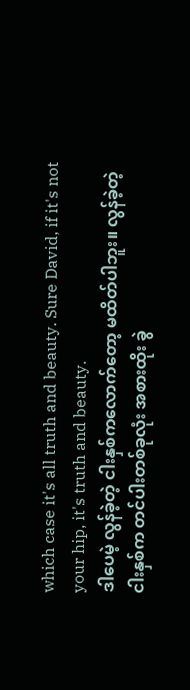which case it's all truth and beauty. Sure David, if it's not your hip, it's truth and beauty.
ဒါပေမဲ့ လွန်ခဲ့တဲ့ ငါးနှစ်ကလောက်တော့ မထိတ်ပါဘူး။ လွန်ခဲ့တဲ့ငါးနှစ်က တင်ပါးတစ်ခုလုံး အစားထိုး ခွဲ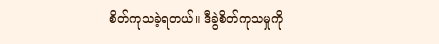စိတ်ကုသခဲ့ရတယ်။ ဒီခွဲစိတ်ကုသမှုကို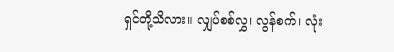ရှင်တို့သိလား။ လျှပ်စစ်လွှ၊ လွန်စက်၊ လုံး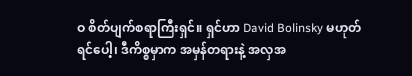ဝ စိတ်ပျက်စရာကြီးရှင်။ ရှင်ဟာ David Bolinsky မဟုတ်ရင်ပေါ့၊ ဒီကိစ္စမှာက အမှန်တရားနဲ့ အလှအ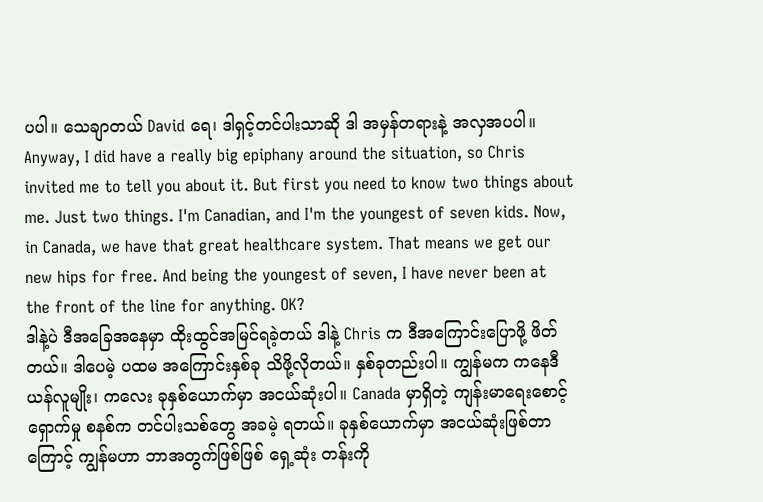ပပါ။ သေချာတယ် David ရေ၊ ဒါရှင့်တင်ပါးသာဆို ဒါ အမှန်တရားနဲ့ အလှအပပါ။
Anyway, I did have a really big epiphany around the situation, so Chris invited me to tell you about it. But first you need to know two things about me. Just two things. I'm Canadian, and I'm the youngest of seven kids. Now, in Canada, we have that great healthcare system. That means we get our new hips for free. And being the youngest of seven, I have never been at the front of the line for anything. OK?
ဒါနဲ့ပဲ ဒီအခြေအနေမှာ ထိုးထွင်အမြင်ရခဲ့တယ် ဒါနဲ့ Chris က ဒီအကြောင်းပြောဖို့ ဖိတ်တယ်။ ဒါပေမဲ့ ပထမ အကြောင်းနှစ်ခု သိဖို့လိုတယ်။ နှစ်ခုတည်းပါ။ ကျွန်မက ကနေဒီယန်လူမျိုး၊ ကလေး ခုနှစ်ယောက်မှာ အငယ်ဆုံးပါ။ Canada မှာရှိတဲ့ ကျန်းမာရေးစောင့်ရှောက်မှု စနစ်က တင်ပါးသစ်တွေ အခမဲ့ ရတယ်။ ခုနှစ်ယောက်မှာ အငယ်ဆုံးဖြစ်တာကြောင့် ကျွန်မဟာ ဘာအတွက်ဖြစ်ဖြစ် ရှေ့ဆုံး တန်းကို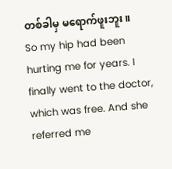တစ်ခါမှ မရောက်ဖူးဘူး။
So my hip had been hurting me for years. I finally went to the doctor, which was free. And she referred me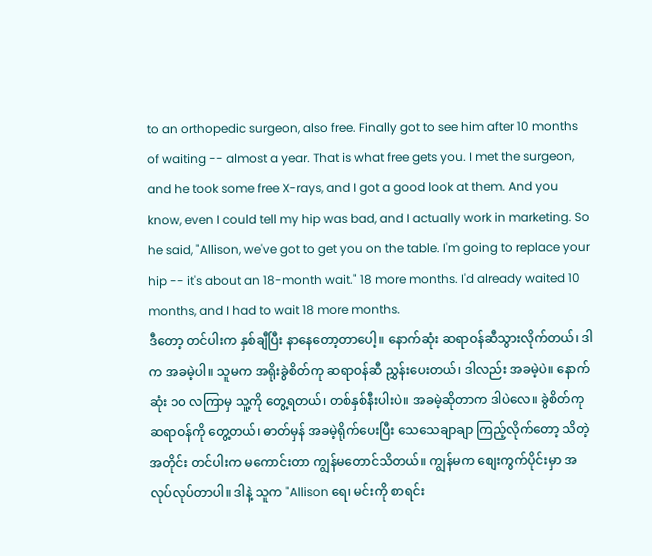to an orthopedic surgeon, also free. Finally got to see him after 10 months of waiting -- almost a year. That is what free gets you. I met the surgeon, and he took some free X-rays, and I got a good look at them. And you know, even I could tell my hip was bad, and I actually work in marketing. So he said, "Allison, we've got to get you on the table. I'm going to replace your hip -- it's about an 18-month wait." 18 more months. I'd already waited 10 months, and I had to wait 18 more months.
ဒီတော့ တင်ပါးက နှစ်ချီပြီး နာနေတော့တာပေါ့။ နောက်ဆုံး ဆရာဝန်ဆီသွားလိုက်တယ်၊ ဒါက အခမဲ့ပါ။ သူမက အရိုးခွဲစိတ်ကု ဆရာဝန်ဆီ ညွှန်းပေးတယ်၊ ဒါလည်း အခမဲ့ပဲ။ နောက်ဆုံး ၁၀ လကြာမှ သူ့ကို တွေ့ရတယ်၊ တစ်နှစ်နီးပါးပဲ။ အခမဲ့ဆိုတာက ဒါပဲလေ။ ခွဲစိတ်ကုဆရာဝန်ကို တွေ့တယ်၊ ဓာတ်မှန် အခမဲ့ရိုက်ပေးပြီး သေသေချာချာ ကြည့်လိုက်တော့ သိတဲ့အတိုင်း တင်ပါးက မကောင်းတာ ကျွန်မတောင်သိတယ်။ ကျွန်မက စျေးကွက်ပိုင်းမှာ အလုပ်လုပ်တာပါ။ ဒါနဲ့ သူက "Allison ရေ၊ မင်းကို စာရင်း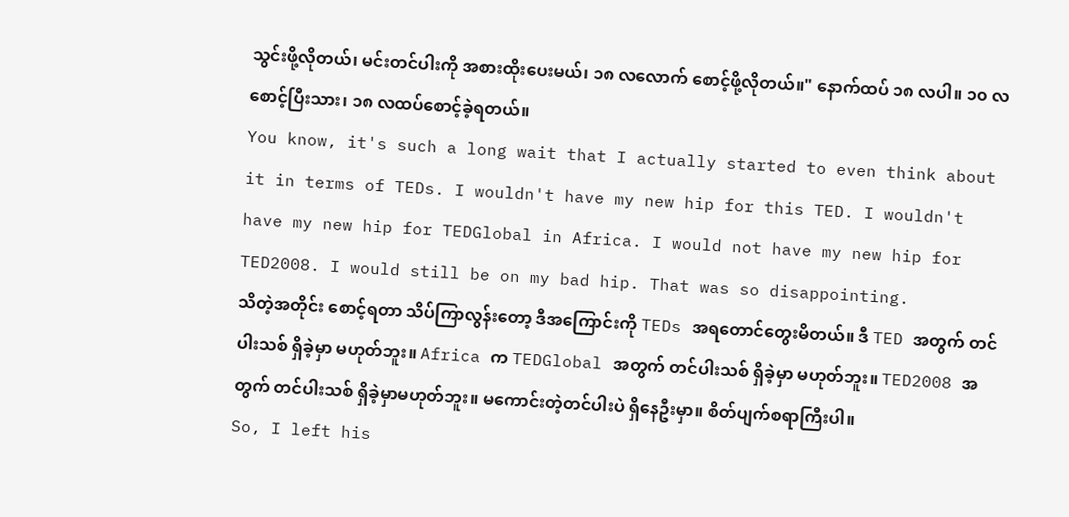သွင်းဖို့လိုတယ်၊ မင်းတင်ပါးကို အစားထိုးပေးမယ်၊ ၁၈ လလောက် စောင့်ဖို့လိုတယ်။" နောက်ထပ် ၁၈ လပါ။ ၁၀ လစောင့်ပြီးသား၊ ၁၈ လထပ်စောင့်ခဲ့ရတယ်။
You know, it's such a long wait that I actually started to even think about it in terms of TEDs. I wouldn't have my new hip for this TED. I wouldn't have my new hip for TEDGlobal in Africa. I would not have my new hip for TED2008. I would still be on my bad hip. That was so disappointing.
သိတဲ့အတိုင်း စောင့်ရတာ သိပ်ကြာလွန်းတော့ ဒီအကြောင်းကို TEDs အရတောင်တွေးမိတယ်။ ဒီ TED အတွက် တင်ပါးသစ် ရှိခဲ့မှာ မဟုတ်ဘူး။ Africa က TEDGlobal အတွက် တင်ပါးသစ် ရှိခဲ့မှာ မဟုတ်ဘူး။ TED2008 အတွက် တင်ပါးသစ် ရှိခဲ့မှာမဟုတ်ဘူး။ မကောင်းတဲ့တင်ပါးပဲ ရှိနေဦးမှာ။ စိတ်ပျက်စရာကြီးပါ။
So, I left his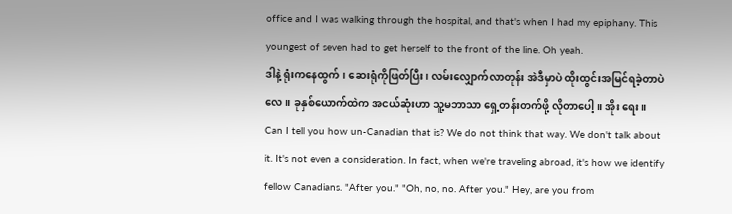office and I was walking through the hospital, and that's when I had my epiphany. This youngest of seven had to get herself to the front of the line. Oh yeah.
ဒါနဲ့ ရုံးကနေထွက်၊ ဆေးရုံကိုဖြတ်ပြီး၊ လမ်းလျှောက်လာတုန်း အဲဒီမှာပဲ ထိုးထွင်းအမြင်ရခဲ့တာပဲလေ။ ခုနှစ်ယောက်ထဲက အငယ်ဆုံးဟာ သူ့မဘာသာ ရှေ့တန်းတက်ဖို့ လိုတာပေါ့။ အိုး ရေး။
Can I tell you how un-Canadian that is? We do not think that way. We don't talk about it. It's not even a consideration. In fact, when we're traveling abroad, it's how we identify fellow Canadians. "After you." "Oh, no, no. After you." Hey, are you from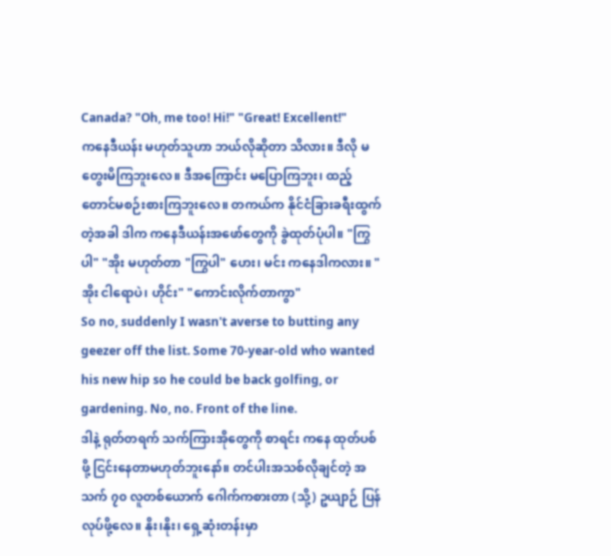Canada? "Oh, me too! Hi!" "Great! Excellent!"
ကနေဒီယန်း မဟုတ်သူဟာ ဘယ်လိုဆိုတာ သိလား။ ဒီလို မတွေးမိကြဘူးလေ။ ဒီအကြောင်း မပြောကြဘူး၊ ထည့်တောင်မစဉ်းစားကြဘူးလေ။ တကယ်က နိုင်ငံခြားခရီးထွက်တဲ့အခါ ဒါက ကနေဒီယန်းအဖော်တွေကို ခွဲထုတ်ပုံပါ။ "ကြွပါ" "အိုး မဟုတ်တာ "ကြွပါ" ဟေး၊ မင်း ကနေဒါကလား။ "အိုး ငါရောပဲ၊ ဟိုင်း" "ကောင်းလိုက်တာကွာ"
So no, suddenly I wasn't averse to butting any geezer off the list. Some 70-year-old who wanted his new hip so he could be back golfing, or gardening. No, no. Front of the line.
ဒါနဲ့ ရုတ်တရက် သက်ကြားအိုတွေကို စာရင်း ကနေ ထုတ်ပစ်ဖို့ ငြင်းနေတာမဟုတ်ဘူးနော်။ တင်ပါးအသစ်လိုချင်တဲ့ အသက် ၇၀ လူတစ်ယောက် ဂေါက်ကစားတာ (သို့) ဥယျာဉ် ပြန်လုပ်ဖို့လေ။ နိုး၊နိုး၊ ရှေ့ဆုံးတန်းမှာ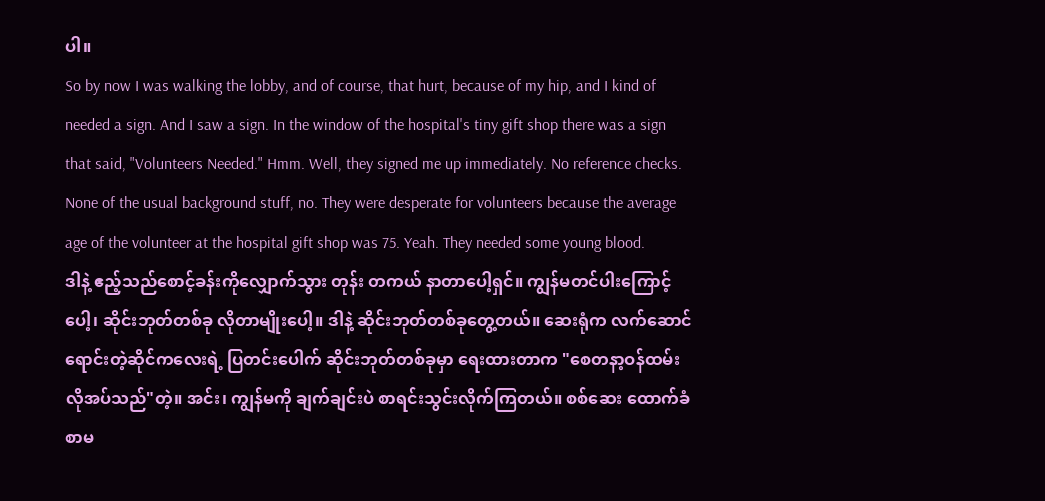ပါ။
So by now I was walking the lobby, and of course, that hurt, because of my hip, and I kind of needed a sign. And I saw a sign. In the window of the hospital's tiny gift shop there was a sign that said, "Volunteers Needed." Hmm. Well, they signed me up immediately. No reference checks. None of the usual background stuff, no. They were desperate for volunteers because the average age of the volunteer at the hospital gift shop was 75. Yeah. They needed some young blood.
ဒါနဲ့ ဧည့်သည်စောင့်ခန်းကိုလျှောက်သွား တုန်း တကယ် နာတာပေါ့ရှင်။ ကျွန်မတင်ပါးကြောင့်ပေါ့၊ ဆိုင်းဘုတ်တစ်ခု လိုတာမျိုးပေါ့။ ဒါနဲ့ ဆိုင်းဘုတ်တစ်ခုတွေ့တယ်။ ဆေးရုံက လက်ဆောင်ရောင်းတဲ့ဆိုင်ကလေးရဲ့ ပြတင်းပေါက် ဆိုင်းဘုတ်တစ်ခုမှာ ရေးထားတာက "စေတနာ့ဝန်ထမ်း လိုအပ်သည်"တဲ့။ အင်း၊ ကျွန်မကို ချက်ချင်းပဲ စာရင်းသွင်းလိုက်ကြတယ်။ စစ်ဆေး ထောက်ခံစာမ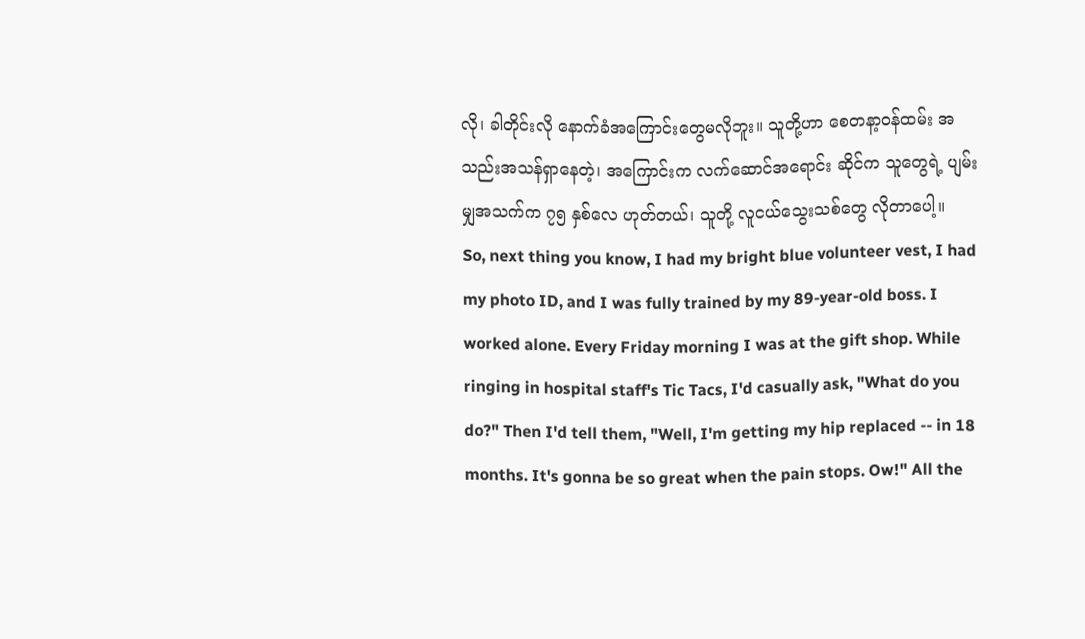လို၊ ခါတိုင်းလို နောက်ခံအကြောင်းတွေမလိုဘူး။ သူတို့ဟာ စေတနာ့ဝန်ထမ်း အသည်းအသန်ရှာနေတဲ့၊ အကြောင်းက လက်ဆောင်အရောင်း ဆိုင်က သူတွေရဲ့ ပျမ်းမျှအသက်က ၇၅ နှစ်လေ ဟုတ်တယ်၊ သူတို့ လူငယ်သွေးသစ်တွေ လိုတာပေါ့။
So, next thing you know, I had my bright blue volunteer vest, I had my photo ID, and I was fully trained by my 89-year-old boss. I worked alone. Every Friday morning I was at the gift shop. While ringing in hospital staff's Tic Tacs, I'd casually ask, "What do you do?" Then I'd tell them, "Well, I'm getting my hip replaced -- in 18 months. It's gonna be so great when the pain stops. Ow!" All the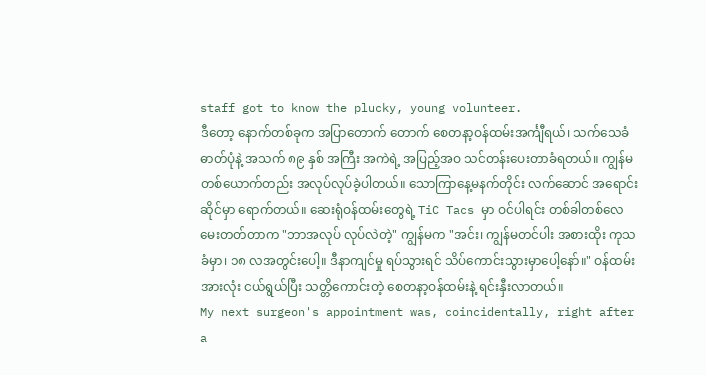staff got to know the plucky, young volunteer.
ဒီတော့ နောက်တစ်ခုက အပြာတောက် တောက် စေတနာ့ဝန်ထမ်းအင်္ကျီရယ်၊ သက်သေခံဓာတ်ပုံနဲ့ အသက် ၈၉ နှစ် အကြီး အကဲရဲ့ အပြည့်အဝ သင်တန်းပေးတာခံရတယ်။ ကျွန်မ တစ်ယောက်တည်း အလုပ်လုပ်ခဲ့ပါတယ်။ သောကြာနေ့မနက်တိုင်း လက်ဆောင် အရောင်းဆိုင်မှာ ရောက်တယ်။ ဆေးရုံဝန်ထမ်းတွေရဲ့ TiC Tacs မှာ ဝင်ပါရင်း တစ်ခါတစ်လေ မေးတတ်တာက "ဘာအလုပ် လုပ်လဲတဲ့" ကျွန်မက "အင်း၊ ကျွန်မတင်ပါး အစားထိုး ကုသခံမှာ၊ ၁၈ လအတွင်းပေါ့။ ဒီနာကျင်မှု ရပ်သွားရင် သိပ်ကောင်းသွားမှာပေါ့နော်။" ဝန်ထမ်းအားလုံး ငယ်ရွယ်ပြီး သတ္တိကောင်းတဲ့ စေတနာ့ဝန်ထမ်းနဲ့ ရင်းနှီးလာတယ်။
My next surgeon's appointment was, coincidentally, right after a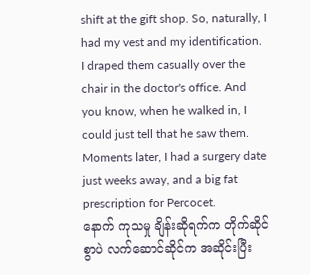shift at the gift shop. So, naturally, I had my vest and my identification. I draped them casually over the chair in the doctor's office. And you know, when he walked in, I could just tell that he saw them. Moments later, I had a surgery date just weeks away, and a big fat prescription for Percocet.
နောက် ကုသမှု ချိန်းဆိုရက်က တိုက်ဆိုင်စွာပဲ လက်ဆောင်ဆိုင်က အဆိုင်းပြီး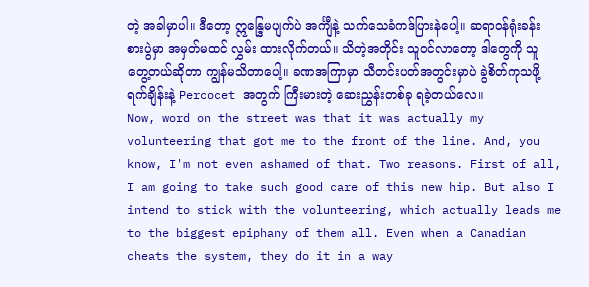တဲ့ အခါမှာပါ။ ဒီတော့ ဣန္ဒြေမပျက်ပဲ အင်္ကျီနဲ့ သက်သေခံကဒ်ပြားနဲပေါ့။ ဆရာဝန်ရုံးခန်းစားပွဲမှာ အမှတ်မထင် လွှမ်း ထားလိုက်တယ်။ သိတဲ့အတိုင်း သူဝင်လာတော့ ဒါတွေကို သူတွေ့တယ်ဆိုတာ ကျွန်မသိတာပေါ့။ ခဏအကြာမှာ သီတင်းပတ်အတွင်းမှာပဲ ခွဲစိတ်ကုသဖို့ ရက်ချိန်းနဲ့ Percocet အတွက် ကြီးမားတဲ့ ဆေးညွှန်းတစ်ခု ရခဲ့တယ်လေ။
Now, word on the street was that it was actually my volunteering that got me to the front of the line. And, you know, I'm not even ashamed of that. Two reasons. First of all, I am going to take such good care of this new hip. But also I intend to stick with the volunteering, which actually leads me to the biggest epiphany of them all. Even when a Canadian cheats the system, they do it in a way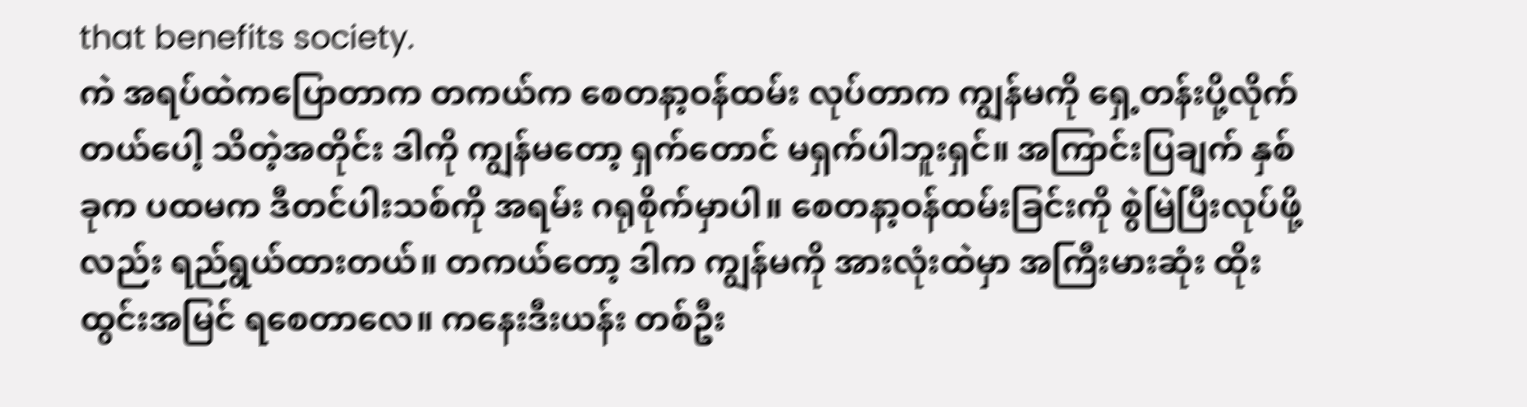that benefits society.
ကဲ အရပ်ထဲကပြောတာက တကယ်က စေတနာ့ဝန်ထမ်း လုပ်တာက ကျွန်မကို ရှေ့တန်းပို့လိုက်တယ်ပေါ့ သိတဲ့အတိုင်း ဒါကို ကျွန်မတော့ ရှက်တောင် မရှက်ပါဘူးရှင်။ အကြာင်းပြချက် နှစ်ခုက ပထမက ဒီတင်ပါးသစ်ကို အရမ်း ဂရုစိုက်မှာပါ။ စေတနာ့ဝန်ထမ်းခြင်းကို စွဲမြဲပြီးလုပ်ဖို့ လည်း ရည်ရွယ်ထားတယ်။ တကယ်တော့ ဒါက ကျွန်မကို အားလုံးထဲမှာ အကြီးမားဆုံး ထိုးထွင်းအမြင် ရစေတာလေ။ ကနေးဒီးယန်း တစ်ဦး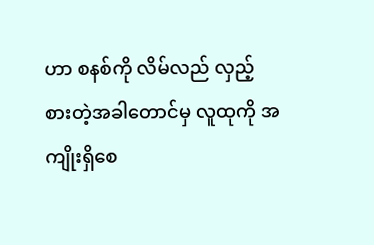ဟာ စနစ်ကို လိမ်လည် လှည့်စားတဲ့အခါတောင်မှ လူထုကို အကျိုးရှိစေ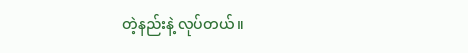တဲ့နည်းနဲ့ လုပ်တယ်။